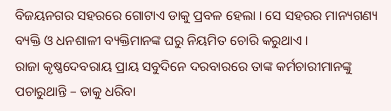ବିଜୟନଗର ସହରରେ ଗୋଟାଏ ଡାକୁ ପ୍ରବଳ ହେଲା । ସେ ସହରର ମାନ୍ୟଗଣ୍ୟ ବ୍ୟକ୍ତି ଓ ଧନଶାଳୀ ବ୍ୟକ୍ତିମାନଙ୍କ ଘରୁ ନିୟମିତ ଚୋରି କରୁଥାଏ ।
ରାଜା କୃଷ୍ଣଦେବରାୟ ପ୍ରାୟ ସବୁଦିନେ ଦରବାରରେ ତାଙ୍କ କର୍ମଚାରୀମାନଙ୍କୁ ପଚାରୁଥାନ୍ତି – ଡାକୁ ଧରିବା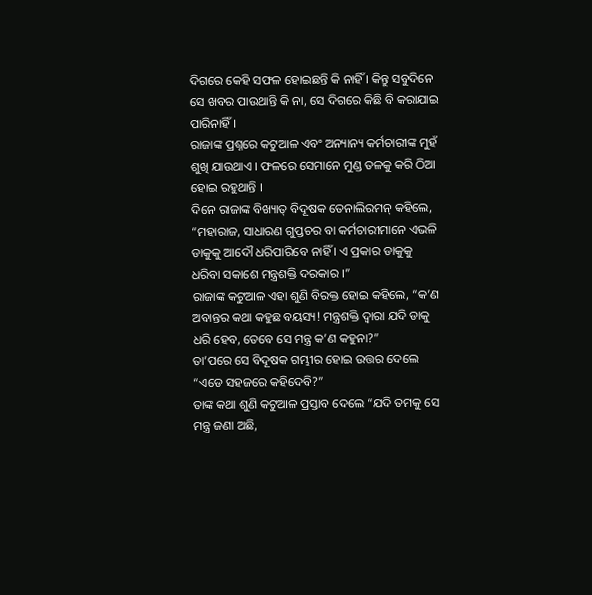ଦିଗରେ କେହି ସଫଳ ହୋଇଛନ୍ତି କି ନାହିଁ । କିନ୍ତୁ ସବୁଦିନେ ସେ ଖବର ପାଉଥାନ୍ତି କି ନା, ସେ ଦିଗରେ କିଛି ବି କରାଯାଇ ପାରିନାହିଁ ।
ରାଜାଙ୍କ ପ୍ରଶ୍ନରେ କଟୁଆଳ ଏବଂ ଅନ୍ୟାନ୍ୟ କର୍ମଚାରୀଙ୍କ ମୁହଁ ଶୁଖି ଯାଉଥାଏ । ଫଳରେ ସେମାନେ ମୁଣ୍ଡ ତଳକୁ କରି ଠିଆ ହୋଇ ରହୁଥାନ୍ତି ।
ଦିନେ ରାଜାଙ୍କ ବିଖ୍ୟାତ୍ ବିଦୂଷକ ତେନାଲିରମନ୍ କହିଲେ, “ମହାରାଜ, ସାଧାରଣ ଗୁପ୍ତଚର ବା କର୍ମଚାରୀମାନେ ଏଭଳି ଡାକୁକୁ ଆଦୌ ଧରିପାରିବେ ନାହିଁ । ଏ ପ୍ରକାର ଡାକୁକୁ ଧରିବା ସକାଶେ ମନ୍ତ୍ରଶକ୍ତି ଦରକାର ।”
ରାଜାଙ୍କ କଟୁଆଳ ଏହା ଶୁଣି ବିରକ୍ତ ହୋଇ କହିଲେ, “କ’ଣ ଅବାନ୍ତର କଥା କହୁଛ ବୟସ୍ୟ! ମନ୍ତ୍ରଶକ୍ତି ଦ୍ୱାରା ଯଦି ଡାକୁ ଧରି ହେବ, ତେବେ ସେ ମନ୍ତ୍ର କ’ଣ କହୁନା?”
ତା’ପରେ ସେ ବିଦୂଷକ ଗମ୍ଭୀର ହୋଇ ଉତ୍ତର ଦେଲେ “ଏଡେ ସହଜରେ କହିଦେବି?”
ତାଙ୍କ କଥା ଶୁଣି କଟୁଆଳ ପ୍ରସ୍ତାବ ଦେଲେ “ଯଦି ତମକୁ ସେ ମନ୍ତ୍ର ଜଣା ଅଛି,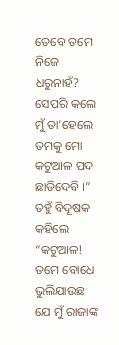ତେବେ ତମେ ନିଜେ ଧରୁନାହଁ? ସେପରି କଲେ ମୁଁ ତା’ହେଲେ ତମକୁ ମୋ କଟୁଆଳ ପଦ ଛାଡିଦେବି ।”
ତହୁଁ ବିଦୂଷକ କହିଲେ “କଟୁଆଳ! ତମେ ବୋଧେ ଭୁଲିଯାଉଛ ଯେ ମୁଁ ରାଜାଙ୍କ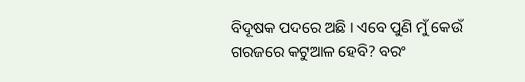ବିଦୂଷକ ପଦରେ ଅଛି । ଏବେ ପୁଣି ମୁଁ କେଉଁ ଗରଜରେ କଟୁଆଳ ହେବି? ବରଂ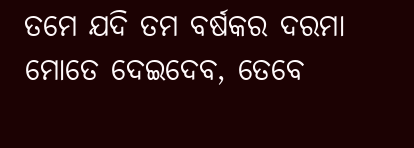ତମେ ଯଦି ତମ ବର୍ଷକର ଦରମା ମୋତେ ଦେଇଦେବ, ତେବେ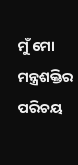ମୁଁ ମୋ ମନ୍ତ୍ରଶକ୍ତିର ପରିଚୟ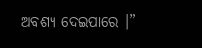ଅବଶ୍ୟ ଦେଇପାରେ ।”